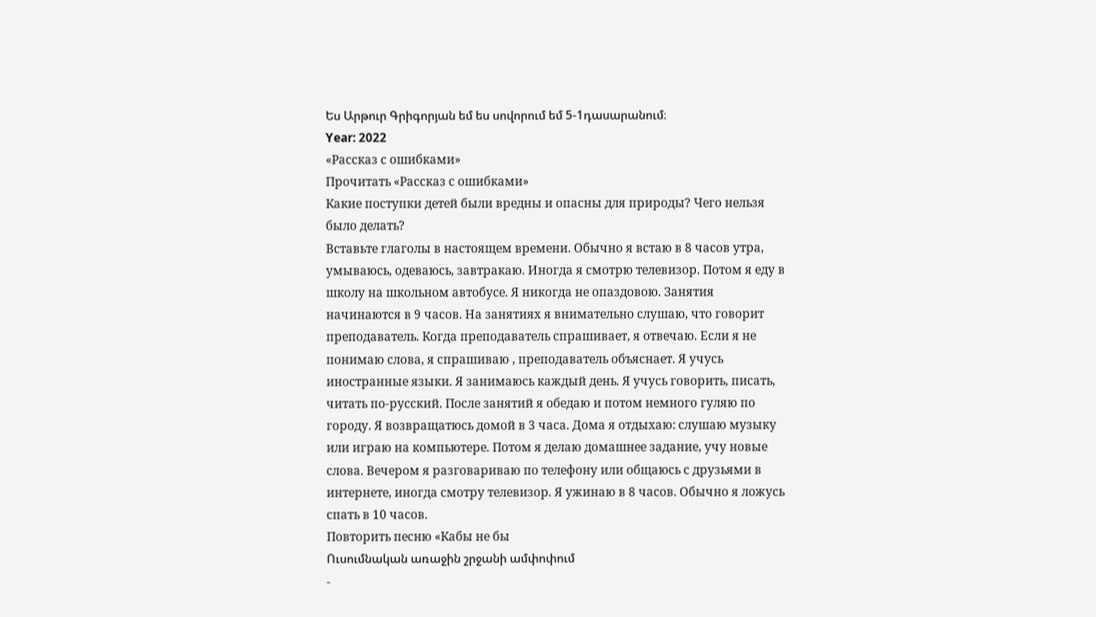Ես Արթուր Գրիգորյան եմ ես սովորում եմ 5-1դասարանում։
Year: 2022
«Рассказ с ошибками»
Прочитать «Рассказ с ошибками»
Какие поступки детей были вредны и опасны для природы? Чего нельзя было делать?
Вставьте глаголы в настоящем времени. Обычно я встаю в 8 часов утра, умываюсь, одеваюсь, завтракаю. Иногда я смотрю телевизор. Потом я еду в школу на школьном автобусе. Я никогда не опаздовою. Занятия начинаются в 9 часов. На занятиях я внимательно слушаю, что говорит преподаватель. Когда преподаватель спрашивает, я отвечаю. Если я не понимаю слова, я спрашиваю , преподаватель объяснает. Я учусь иностранные языки. Я занимаюсь каждый день. Я учусь говорить, писать, читать по-русский. После занятий я обедаю и потом немного гуляю по городу. Я возвращатюсь домой в 3 часа. Дома я отдыхаю: слушаю музыку или играю на компьютере. Потом я делаю домашнее задание, учу новые слова. Вечером я разговариваю по телефону или общаюсь с друзьями в интернете, иногда смотру телевизор. Я ужинаю в 8 часов. Обычно я ложусь спать в 10 часов.
Повторить песню «Кабы не бы
Ուսումնական առաջին շրջանի ամփոփում
-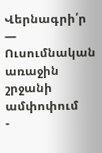Վերնագրի՛ր — Ուսումնական առաջին շրջանի ամփոփում
-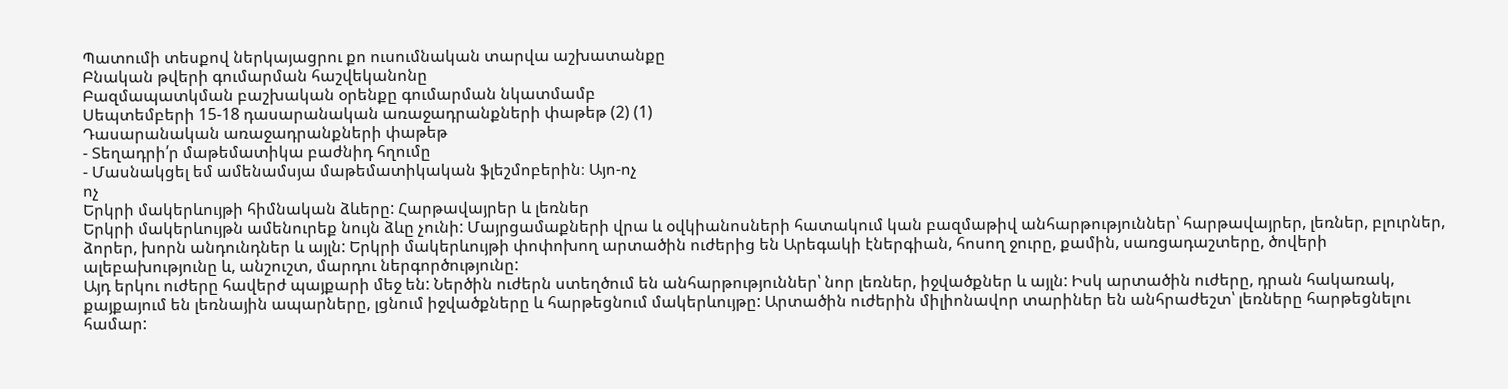Պատումի տեսքով ներկայացրու քո ուսումնական տարվա աշխատանքը
Բնական թվերի գումարման հաշվեկանոնը
Բազմապատկման բաշխական օրենքը գումարման նկատմամբ
Սեպտեմբերի 15-18 դասարանական առաջադրանքների փաթեթ (2) (1)
Դասարանական առաջադրանքների փաթեթ
- Տեղադրի՛ր մաթեմատիկա բաժնիդ հղումը
- Մասնակցել եմ ամենամսյա մաթեմատիկական ֆլեշմոբերին։ Այո-ոչ
ոչ
Երկրի մակերևույթի հիմնական ձևերը: Հարթավայրեր և լեռներ
Երկրի մակերևույթն ամենուրեք նույն ձևը չունի: Մայրցամաքների վրա և օվկիանոսների հատակում կան բազմաթիվ անհարթություններ՝ հարթավայրեր, լեռներ, բլուրներ, ձորեր, խորն անդունդներ և այլն: Երկրի մակերևույթի փոփոխող արտածին ուժերից են Արեգակի էներգիան, հոսող ջուրը, քամին, սառցադաշտերը, ծովերի ալեբախությունը և, անշուշտ, մարդու ներգործությունը:
Այդ երկու ուժերը հավերժ պայքարի մեջ են: Ներծին ուժերն ստեղծում են անհարթություններ՝ նոր լեռներ, իջվածքներ և այլն: Իսկ արտածին ուժերը, դրան հակառակ, քայքայում են լեռնային ապարները, լցնում իջվածքները և հարթեցնում մակերևույթը: Արտածին ուժերին միլիոնավոր տարիներ են անհրաժեշտ՝ լեռները հարթեցնելու համար: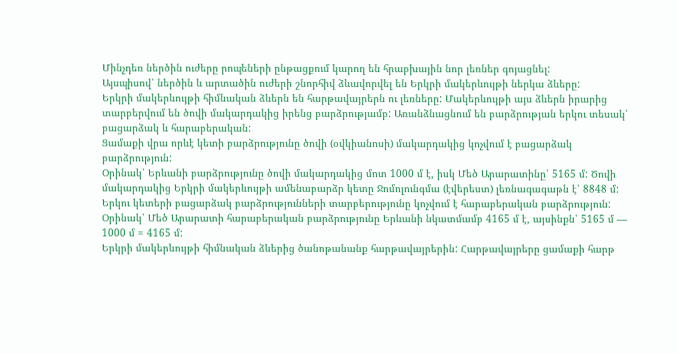Մինչդեռ ներծին ուժերը րոպեների ընթացքում կարող են հրաբխային նոր լեռներ գոյացնել:
Այսպիսով՝ ներծին և արտածին ուժերի շնորհիվ ձևավորվել են Երկրի մակերևույթի ներկա ձևերը:
Երկրի մակերևույթի հիմնական ձևերն են հարթավայրերն ու լեռները: Մակերևույթի այս ձևերն իրարից տարբերվում են ծովի մակարդակից իրենց բարձրությամբ: Առանձնացնում են բարձրության երկու տեսակ՝ բացարձակ և հարաբերական:
Ցամաքի վրա որևէ կետի բարձրությունը ծովի (օվկիանոսի) մակարդակից կոչվում է բացարձակ բարձրություն:
Օրինակ՝ Երևանի բարձրությունը ծովի մակարդակից մոտ 1000 մ է, իսկ Մեծ Արարատինը՝ 5165 մ: Ծովի մակարդակից Երկրի մակերևույթի ամենաբարձր կետը Ջոմոլունգմա (էվերեստ) լեռնագագաթն է՝ 8848 մ:
Երկու կետերի բացարձակ բարձրությունների տարբերությունը կոչվում է հարաբերական բարձրություն:
Օրինակ՝ Մեծ Արարատի հարաբերական բարձրությունը Երևանի նկատմամբ 4165 մ է, այսինքն՝ 5165 մ — 1000 մ = 4165 մ:
Երկրի մակերևույթի հիմնական ձևերից ծանոթանանք հարթավայրերին: Հարթավայրերը ցամաքի հարթ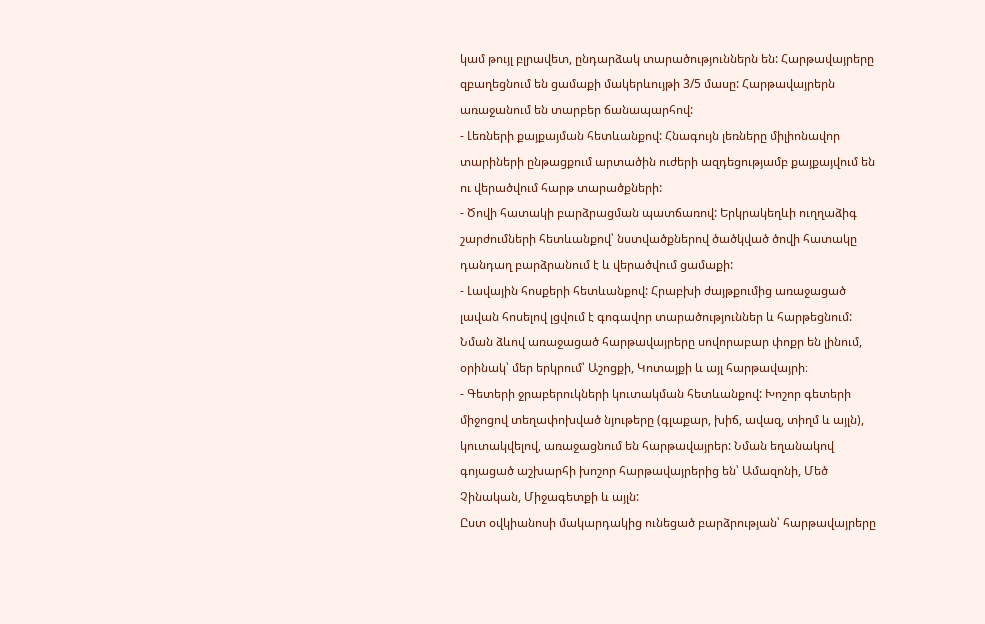կամ թույլ բլրավետ, ընդարձակ տարածություններն են: Հարթավայրերը զբաղեցնում են ցամաքի մակերևույթի 3/5 մասը: Հարթավայրերն առաջանում են տարբեր ճանապարհով:
- Լեռների քայքայման հետևանքով: Հնագույն լեռները միլիոնավոր տարիների ընթացքում արտածին ուժերի ազդեցությամբ քայքայվում են ու վերածվում հարթ տարածքների:
- Ծովի հատակի բարձրացման պատճառով: Երկրակեղևի ուղղաձիգ շարժումների հետևանքով՝ նստվածքներով ծածկված ծովի հատակը դանդաղ բարձրանում է և վերածվում ցամաքի:
- Լավային հոսքերի հետևանքով: Հրաբխի ժայթքումից առաջացած լավան հոսելով լցվում է գոգավոր տարածություններ և հարթեցնում: Նման ձևով առաջացած հարթավայրերը սովորաբար փոքր են լինում, օրինակ՝ մեր երկրում՝ Աշոցքի, Կոտայքի և այլ հարթավայրի։
- Գետերի ջրաբերուկների կուտակման հետևանքով: Խոշոր գետերի միջոցով տեղափոխված նյութերը (գլաքար, խիճ, ավազ, տիղմ և այլն), կուտակվելով, առաջացնում են հարթավայրեր: Նման եղանակով գոյացած աշխարհի խոշոր հարթավայրերից են՝ Ամազոնի, Մեծ Չինական, Միջագետքի և այլն:
Ըստ օվկիանոսի մակարդակից ունեցած բարձրության՝ հարթավայրերը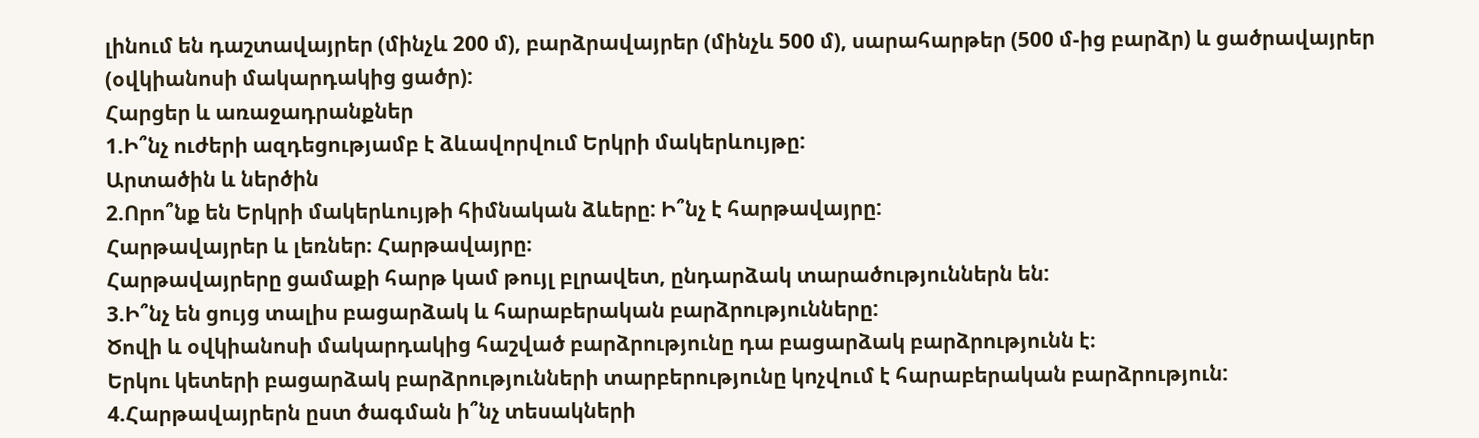լինում են դաշտավայրեր (մինչև 200 մ), բարձրավայրեր (մինչև 500 մ), սարահարթեր (500 մ-ից բարձր) և ցածրավայրեր (օվկիանոսի մակարդակից ցածր):
Հարցեր և առաջադրանքներ
1.Ի՞նչ ուժերի ազդեցությամբ է ձևավորվում Երկրի մակերևույթը:
Արտածին և ներծին
2.Որո՞նք են Երկրի մակերևույթի հիմնական ձևերը: Ի՞նչ է հարթավայրը:
Հարթավայրեր և լեռներ։ Հարթավայրը։
Հարթավայրերը ցամաքի հարթ կամ թույլ բլրավետ, ընդարձակ տարածություններն են:
3.Ի՞նչ են ցույց տալիս բացարձակ և հարաբերական բարձրությունները:
Ծովի և օվկիանոսի մակարդակից հաշված բարձրությունը դա բացարձակ բարձրությունն է։
Երկու կետերի բացարձակ բարձրությունների տարբերությունը կոչվում է հարաբերական բարձրություն:
4.Հարթավայրերն ըստ ծագման ի՞նչ տեսակների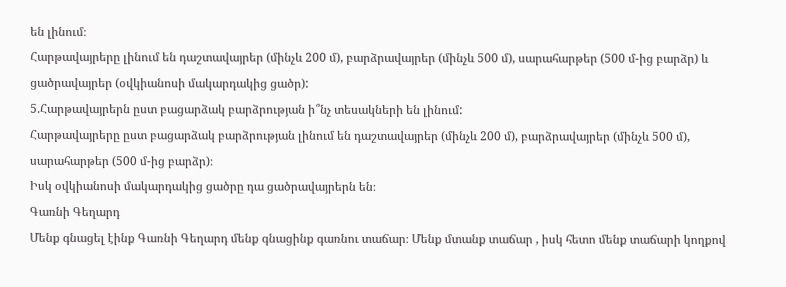են լինում։
Հարթավայրերը լինում են դաշտավայրեր (մինչև 200 մ), բարձրավայրեր (մինչև 500 մ), սարահարթեր (500 մ-ից բարձր) և ցածրավայրեր (օվկիանոսի մակարդակից ցածր):
5.Հարթավայրերն ըստ բացարձակ բարձրության ի՞նչ տեսակների են լինում:
Հարթավայրերը ըստ բացարձակ բարձրության լինում են դաշտավայրեր (մինչև 200 մ), բարձրավայրեր (մինչև 500 մ), սարահարթեր (500 մ-ից բարձր)։
Իսկ օվկիանոսի մակարդակից ցածրը դա ցածրավայրերն են։
Գառնի Գեղարդ
Մենք գնացել էինք Գառնի Գեղարդ մենք գնացինք գառնու տաճար։ Մենք մտանք տաճար , իսկ հետո մենք տաճարի կողքով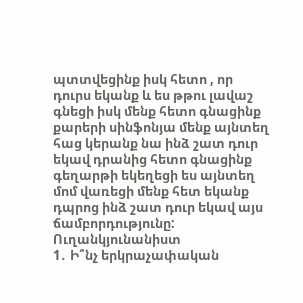պտտվեցինք իսկ հետո , որ դուրս եկանք և ես թթու լավաշ գնեցի իսկ մենք հետո գնացինք քարերի սինֆոնյա մենք այնտեղ հաց կերանք նա ինձ շատ դուր եկավ դրանից հետո գնացինք գեղարթի եկեղեցի ես այնտեղ մոմ վառեցի մենք հետ եկանք դպրոց ինձ շատ դուր եկավ այս ճամբորդությունը:
Ուղանկյունանիստ
1․ Ի՞նչ երկրաչափական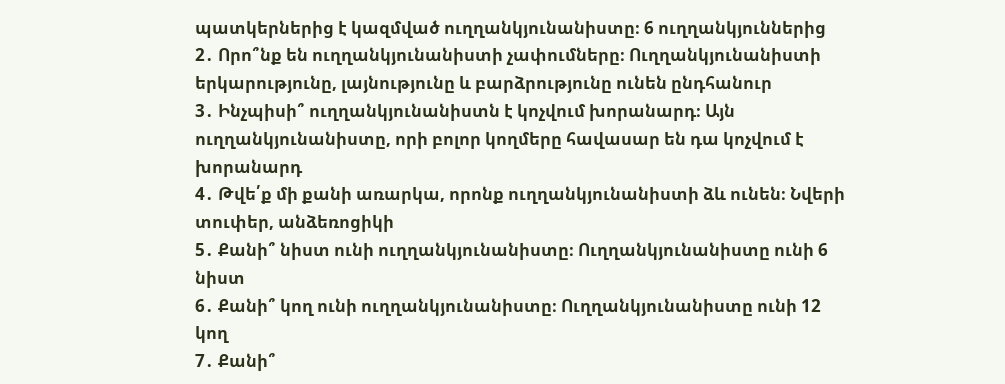պատկերներից է կազմված ուղղանկյունանիստը։ 6 ուղղանկյուններից
2․ Որո՞նք են ուղղանկյունանիստի չափումները։ Ուղղանկյունանիստի երկարությունը, լայնությունը և բարձրությունը ունեն ընդհանուր
3․ Ինչպիսի՞ ուղղանկյունանիստն է կոչվում խորանարդ։ Այն ուղղանկյունանիստը, որի բոլոր կողմերը հավասար են դա կոչվում է խորանարդ
4․ Թվե՛ք մի քանի առարկա, որոնք ուղղանկյունանիստի ձև ունեն։ Նվերի տուփեր, անձեռոցիկի
5․ Քանի՞ նիստ ունի ուղղանկյունանիստը։ Ուղղանկյունանիստը ունի 6 նիստ
6․ Քանի՞ կող ունի ուղղանկյունանիստը։ Ուղղանկյունանիստը ունի 12 կող
7․ Քանի՞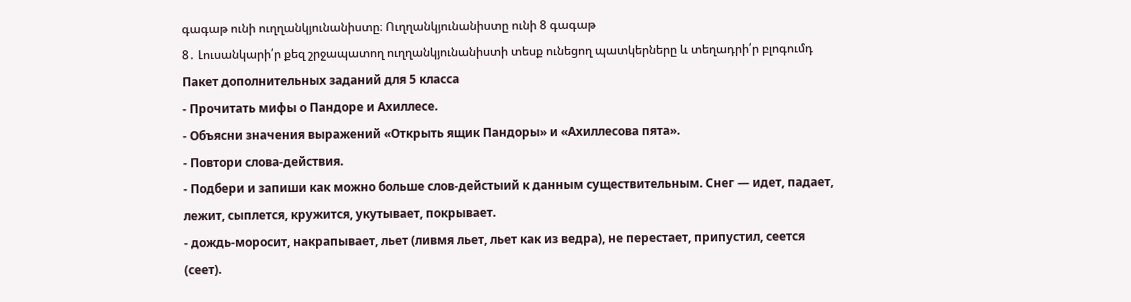գագաթ ունի ուղղանկյունանիստը։ Ուղղանկյունանիստը ունի 8 գագաթ
8․ Լուսանկարի՛ր քեզ շրջապատող ուղղանկյունանիստի տեսք ունեցող պատկերները և տեղադրի՛ր բլոգումդ
Пакет дополнительных заданий для 5 класса
- Прочитать мифы о Пандоре и Ахиллесе.
- Объясни значения выражений «Открыть ящик Пандоры» и «Ахиллесова пята».
- Повтори слова-действия.
- Подбери и запиши как можно больше слов-дейстыий к данным существительным. Снег — идет, падает, лежит, сыплется, кружится, укутывает, покрывает.
- дождь-моросит, накрапывает, льет (ливмя льет, льет как из ведра), не перестает, припустил, сеется (сеет).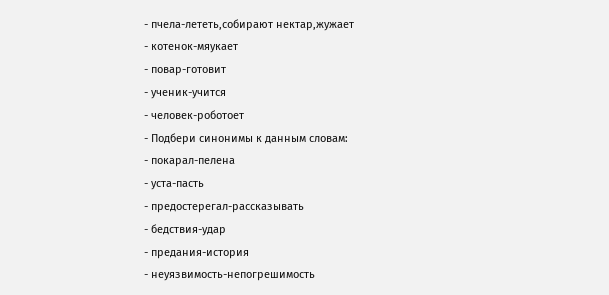- пчела-лететь,собирают нектар,жужает
- котенок-мяукает
- повар-готовит
- ученик-учится
- человек-роботоет
- Подбери синонимы к данным словам:
- покарал-пелена
- уста-пасть
- предостерегал-рассказывать
- бедствия-удар
- предания-история
- неуязвимость-непогрешимость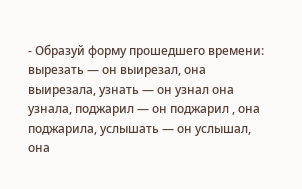- Образуй форму прошедшего времени: вырезать — он выирезал, она выирезала, узнать — он узнал она узнала, поджарил — он поджарил , она поджарила, услышать — он услышал, она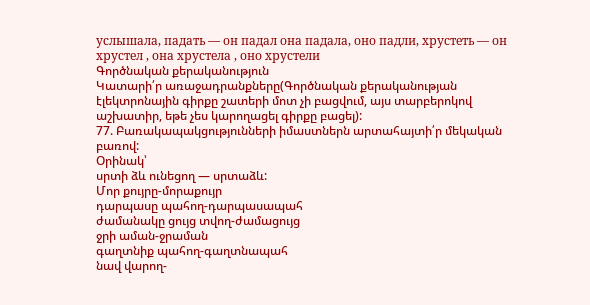услышала, падать — он падал она падала, оно падли, хрустеть — он хрустел , она хрустела , оно хрустели
Գործնական քերականություն
Կատարի՛ր առաջադրանքները(Գործնական քերականության էլեկտրոնային գիրքը շատերի մոտ չի բացվում, այս տարբերոկով աշխատիր, եթե չես կարողացել գիրքը բացել):
77. Բառակապակցությունների իմաստներն արտահայտի՛ր մեկական բառով:
Օրինակ՝
սրտի ձև ունեցող — սրտաձև:
Մոր քույրը-մորաքույր
դարպասը պահող-դարպասապահ
ժամանակը ցույց տվող-ժամացույց
ջրի աման-ջրաման
գաղտնիք պահող-գաղտնապահ
նավ վարող-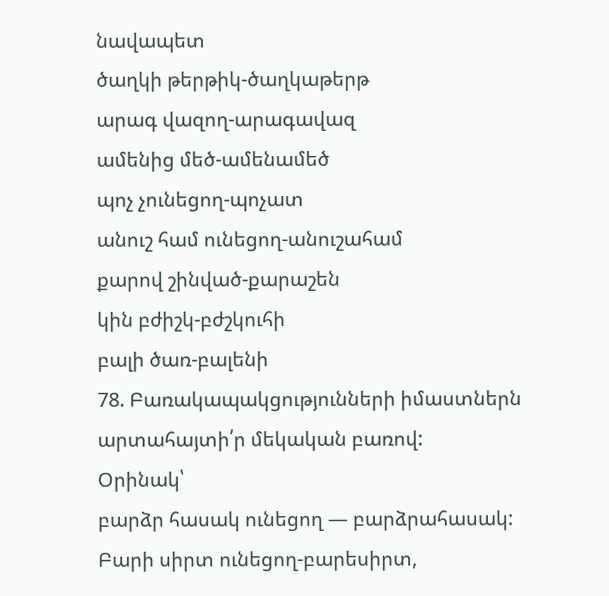նավապետ
ծաղկի թերթիկ-ծաղկաթերթ
արագ վազող-արագավազ
ամենից մեծ-ամենամեծ
պոչ չունեցող-պոչատ
անուշ համ ունեցող-անուշահամ
քարով շինված-քարաշեն
կին բժիշկ-բժշկուհի
բալի ծառ-բալենի
78. Բառակապակցությունների իմաստներն արտահայտի՛ր մեկական բառով:
Օրինակ՝
բարձր հասակ ունեցող — բարձրահասակ:
Բարի սիրտ ունեցող-բարեսիրտ,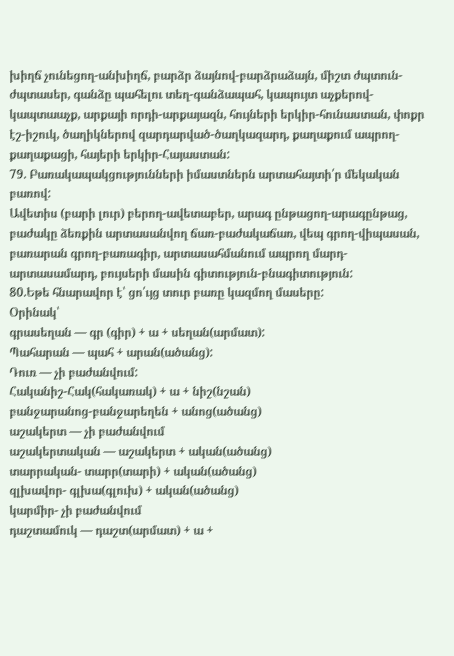խիղճ չունեցող-անխիղճ, բարձր ձայնով-բարձրաձայն, միշտ ժպտուն-ժպտասեր, գանձը պահելու տեղ-գանձապահ, կապույտ աչքերով-կապտաաչք, արքայի որդի-արքայազն, հույների երկիր-հունաստան, փոքր էշ-իշուկ, ծաղիկներով զարդարված-ծաղկազարդ, քաղաքում ապրող-քաղաքացի, հայերի երկիր-Հայաստան:
79. Բառակապակցությունների իմաստներն արտահայտի՛ր մեկական բառով:
Ավետիս (բարի լուր) բերող-ավետաբեր, արագ ընթացող-արագընթաց, բաժակը ձեռքին արտասանվող ճառ-բաժակաճառ, վեպ գրող-վիպասան, բառարան գրող-բառագիր, արտասահմանում ապրող մարդ-արտասամարդ, բույսերի մասին գիտություն-բնագիտություն:
80.Եթե հնարավոր է՝ ցո՛ւյց տուր բառը կազմող մասերը:
Օրինակ՝
գրասեղան — գր (գիր) + ա + սեղան(արմատ):
Պահարան — պահ + արան(ածանց):
Դուռ — չի բաժանվում:
Հականիշ-Հակ(հակառակ) + ա + նիշ(նշան)
բանջարանոց-բանջարեղեն + անոց(ածանց)
աշակերտ — չի բաժանվում
աշակերտական — աշակերտ + ական(ածանց)
տարրական- տարր(տարի) + ական(ածանց)
զլխավոր- գլխա(գլուխ) + ական(ածանց)
կարմիր- չի բաժանվում
դաշտամուկ — դաշտ(արմատ) + ա +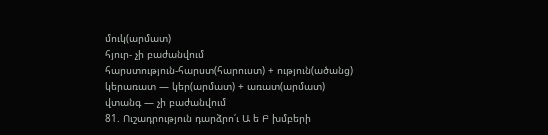մուկ(արմատ)
հյուր- չի բաժանվում
հարստություն-հարստ(հարուստ) + ություն(ածանց)
կերառատ — կեր(արմատ) + առատ(արմատ)
վտանգ — չի բաժանվում
81. Ուշադրություն դարձրո՛ւ Ա ե Բ խմբերի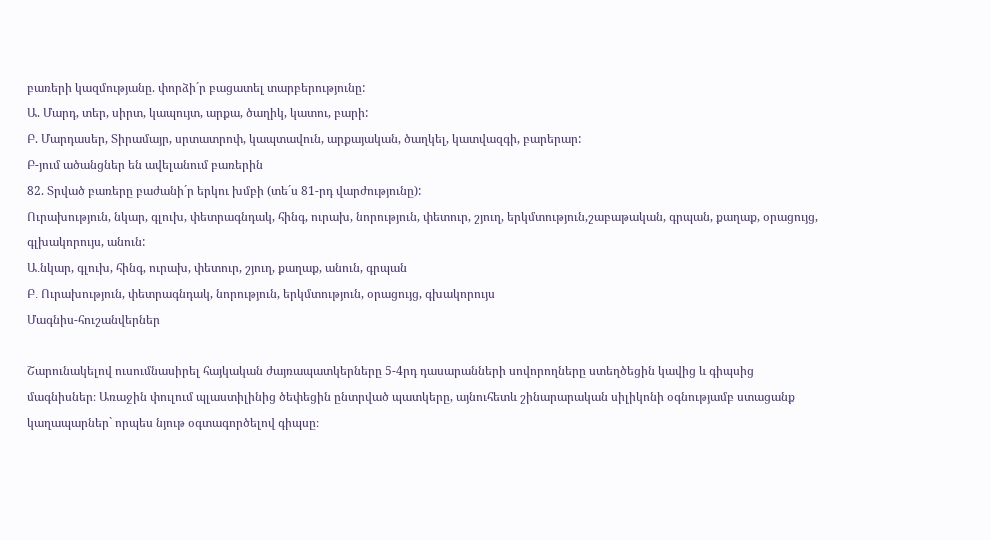բառերի կազմությանը. փորձի´ր բացատել տարբերությունը:
Ա. Մարդ, տեր, սիրտ, կապույտ, արքա, ծաղիկ, կատու, բարի:
Բ. Մարդասեր, Տիրամայր, սրտատրոփ, կապտավուն, արքայական, ծաղկել, կատվազգի, բարերար:
Բ-յում ածանցներ են ավելանում բառերին
82. Տրված բառերը բաժանի´ր երկու խմբի (տե´ս 81-րդ վարժությունը):
Ուրախություն, նկար, գլուխ, փետրագնդակ, հինգ, ուրախ, նորություն, փետուր, շյուղ, երկմտություն,շաբաթական, գրպան, քաղաք, օրացույց, գլխակորույս, անուն:
Ա․նկար, գլուխ, հինգ, ուրախ, փետուր, շյուղ, քաղաք, անուն, գրպան
Բ․ Ուրախություն, փետրագնդակ, նորություն, երկմտություն, օրացույց, գխակորույս
Մագնիս-հուշանվերներ

Շարունակելով ուսումնասիրել հայկական ժայռապատկերները 5-4րդ դասարանների սովորողները ստեղծեցին կավից և գիպսից մագնիսներ։ Առաջին փուլում պլաստիլինից ծեփեցին ընտրված պատկերը, այնուհետև շինարարական սիլիկոնի օգնությամբ ստացանք կաղապարներ` որպես նյութ օգտագործելով գիպսը։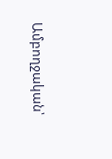Ամբողջական՝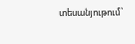տեսանյութում՝